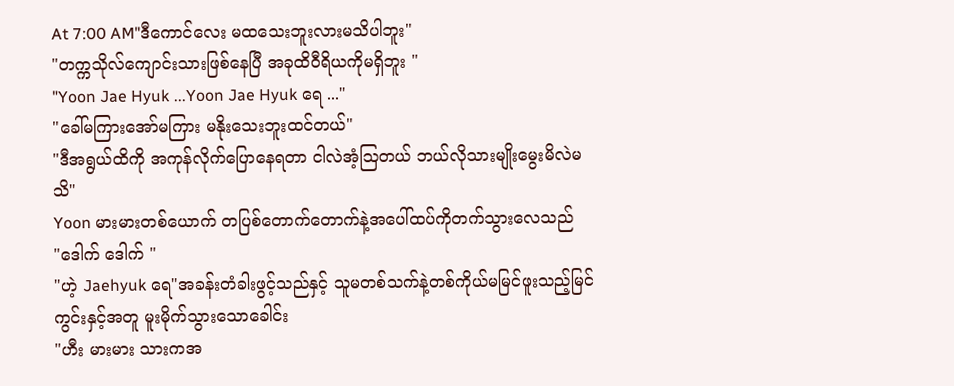At 7:00 AM"ဒီကောင်လေး မထသေးဘူးလားမသိပါဘူး"
"တက္ကသိုလ်ကျောင်းသားဖြစ်နေပြီ အခုထိဝီရိယကိုမရှိဘူး "
"Yoon Jae Hyuk ...Yoon Jae Hyuk ရေ ..."
"ခေါ်မကြားအော်မကြား မနိုးသေးဘူးထင်တယ်"
"ဒီအရွယ်ထိကို အကုန်လိုက်ပြောနေရတာ ငါလဲအံ့ဩတယ် ဘယ်လိုသားမျိုးမွေးမိလဲမသိ"
Yoon မားမားတစ်ယောက် တပြစ်တောက်တောက်နဲ့အပေါ်ထပ်ကိုတက်သွားလေသည်
"ဒေါက် ဒေါက် "
"ဟဲ့ Jaehyuk ရေ"အခန်းတံခါးဖွင့်သည်နှင့် သူမတစ်သက်နဲ့တစ်ကိုယ်မမြင်ဖူးသည့်မြင်ကွင်းနှင့်အတူ မူးမိုက်သွားသောခေါင်း
"ဟီး မားမား သားကအ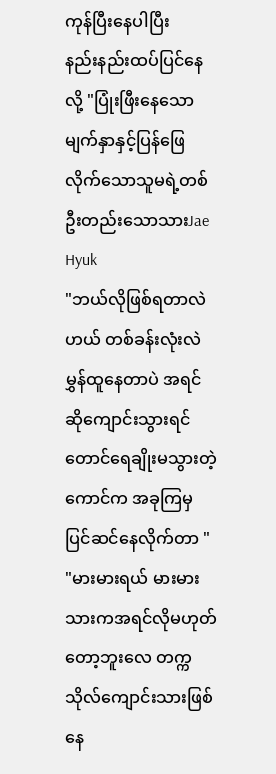ကုန်ပြီးနေပါပြီး
နည်းနည်းထပ်ပြင်နေလို့ "ပြုံးဖြီးနေသောမျက်နှာနှင့်ပြန်ဖြေလိုက်သောသူမရဲ့တစ်ဦးတည်းသောသားJae Hyuk
"ဘယ်လိုဖြစ်ရတာလဲဟယ် တစ်ခန်းလုံးလဲမွှန်ထူနေတာပဲ အရင်ဆိုကျောင်းသွားရင်တောင်ရေချိုးမသွားတဲ့ကောင်က အခုကြမှ ပြင်ဆင်နေလိုက်တာ "
"မားမားရယ် မားမားသားကအရင်လိုမဟုတ်တော့ဘူးလေ တက္ကသိုလ်ကျောင်းသားဖြစ်နေ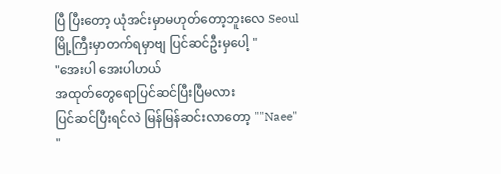ပြီ ပြီးတော့ ယုံအင်းမှာမဟုတ်တော့ဘူးလေ Seoul မြို့ကြီးမှာတက်ရမှာဗျ ပြင်ဆင်ဦးမှပေါ့ "
"အေးပါ အေးပါဟယ်
အထုတ်တွေရောပြင်ဆင်ပြီးပြီမလား
ပြင်ဆင်ပြီးရင်လဲ မြန်မြန်ဆင်းလာတော့ ""Naee"
"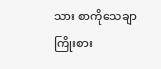သား စာကိုသေချာကြိုးစား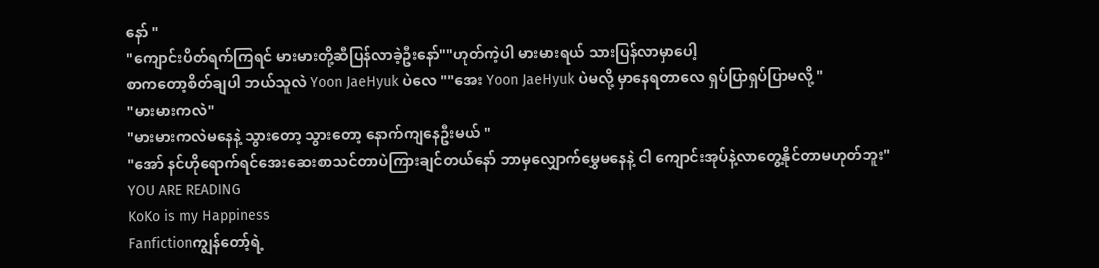နော် "
"ကျောင်းပိတ်ရက်ကြရင် မားမားတို့ဆီပြန်လာခဲ့ဦးနော်""ဟုတ်ကဲ့ပါ မားမားရယ် သားပြန်လာမှာပေါ့
စာကတော့စိတ်ချပါ ဘယ်သူလဲ Yoon JaeHyuk ပဲလေ ""အေး Yoon JaeHyuk ပဲမလို့ မှာနေရတာလေ ရှပ်ပြာရှပ်ပြာမလို့ "
"မားမားကလဲ"
"မားမားကလဲမနေနဲ့ သွားတော့ သွားတော့ နောက်ကျနေဦးမယ် "
"အော် နင်ဟိုရောက်ရင်အေးဆေးစာသင်တာပဲကြားချင်တယ်နော် ဘာမှလျှောက်မွှေမနေနဲ့ ငါ ကျောင်းအုပ်နဲ့လာတွေ့နိုင်တာမဟုတ်ဘူး"
YOU ARE READING
KoKo is my Happiness
Fanfictionကျွန်တော့်ရဲ့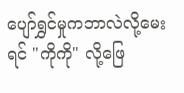ပျော်ရွှင်မှုကဘာလဲလို့မေးရင် "ကိုကို" လို့ဖြေ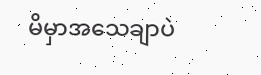မိမှာအသေချာပဲ